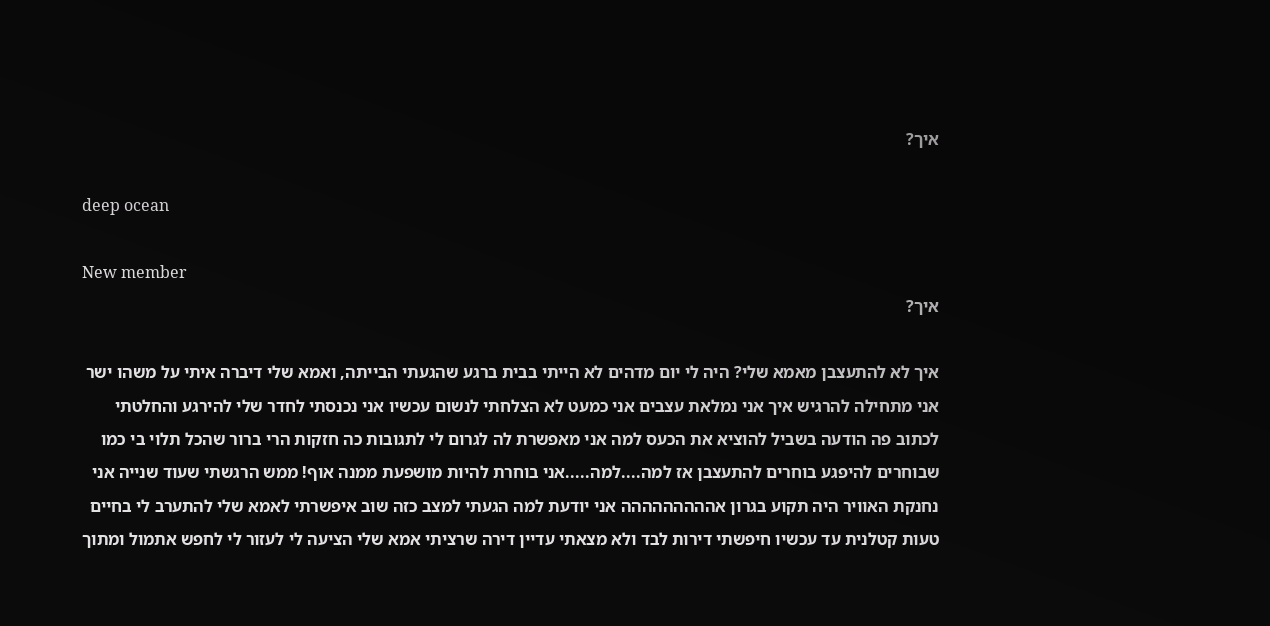איך?

deep ocean

New member
איך?

איך לא להתעצבן מאמא שלי? היה לי יום מדהים לא הייתי בבית ברגע שהגעתי הבייתה, ואמא שלי דיברה איתי על משהו ישר אני מתחילה להרגיש איך אני נמלאת עצבים אני כמעט לא הצלחתי לנשום עכשיו אני נכנסתי לחדר שלי להירגע והחלטתי לכתוב פה הודעה בשביל להוציא את הכעס למה אני מאפשרת לה לגרום לי לתגובות כה חזקות הרי ברור שהכל תלוי בי כמו שבוחרים להיפגע בוחרים להתעצבן אז למה....למה.....אני בוחרת להיות מושפעת ממנה אוף! ממש הרגשתי שעוד שנייה אני נחנקת האוויר היה תקוע בגרון אההההההההה אני יודעת למה הגעתי למצב כזה שוב איפשרתי לאמא שלי להתערב לי בחיים טעות קטלנית עד עכשיו חיפשתי דירות לבד ולא מצאתי עדיין דירה שרציתי אמא שלי הציעה לי לעזור לי לחפש אתמול ומתוך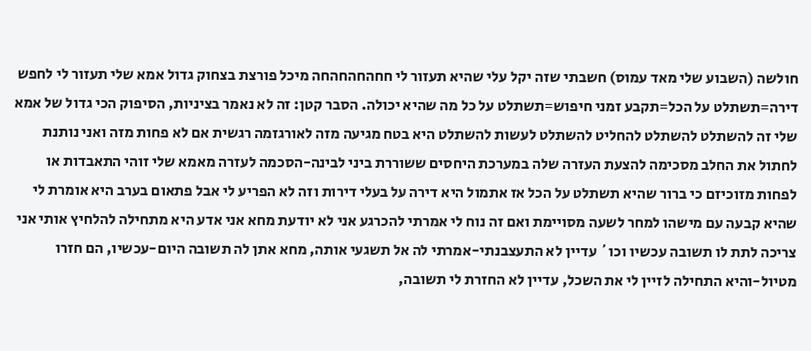חולשה (השבוע שלי מאד עמוס) חשבתי שזה יקל עלי שהיא תעזור לי חחהחהחהחה מיכל פורצת בצחוק גדול אמא שלי תעזור לי לחפש דירה=תשתלט על הכל=תקבע זמני חיפוש=תשתלט על כל מה שהיא יכולה. הסבר קטן: זה לא נאמר בציניות, הסיפוק הכי גדול של אמא שלי זה להשתלט להשתלט להחליט להשתלט לעשות להשתלט היא בטח מגיעה מזה לאורגזמה רגשית אם לא פחות מזה ואני נותנת לחתול את החלב מסכימה להצעת העזרה שלה במערכת היחסים ששוררת ביני לבינה-הסכמה לעזרה מאמא שלי זוהי התאבדות או לפחות מזוכיזם כי ברור שהיא תשתלט על הכל אז אתמול היא דירה על בעלי דירות וזה לא הפריע לי אבל פתאום בערב היא אומרת לי שהיא קבעה עם מישהו למחר לשעה מסויימת ואם זה נוח לי אמרתי להכרגע אני לא יודעת מחא אני אדע היא מתחילה להלחיץ אותי אני צריכה לתת לו תשובה עכשיו וכו´ עדיין לא התעצבנתי-אמרתי לה אל תשגעי אותה, מחא אתן לה תשובה היום-עכשיו, הם חזרו מטיול-והיא התחילה לזיין לי את השכל, עדיין לא החזרת לי תשובה,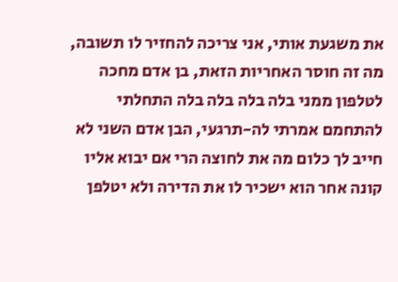את משגעת אותי, אני צריכה להחזיר לו תשובה, מה זה חוסר האחריות הזאת, בן אדם מחכה לטלפון ממני בלה בלה בלה בלה התחלתי להתחמם אמרתי לה-תרגעי, הבן אדם השני לא חייב לך כלום מה את לחוצה הרי אם יבוא אליו קונה אחר הוא ישכיר לו את הדירה ולא יטלפן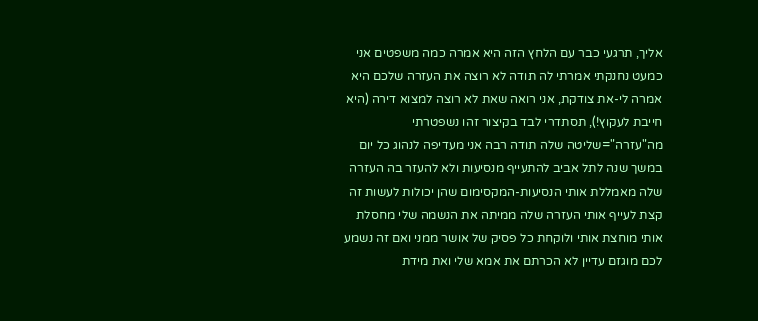אליך, תרגעי כבר עם הלחץ הזה היא אמרה כמה משפטים אני כמעט נחנקתי אמרתי לה תודה לא רוצה את העזרה שלכם היא אמרה לי-את צודקת, אני רואה שאת לא רוצה למצוא דירה (היא חייבת לעקוץ!), תסתדרי לבד בקיצור זהו נשפטרתי מה"עזרה"=שליטה שלה תודה רבה אני מעדיפה לנהוג כל יום במשך שנה לתל אביב להתעייף מנסיעות ולא להעזר בה העזרה שלה מאמללת אותי הנסיעות-המקסימום שהן יכולות לעשות זה קצת לעייף אותי העזרה שלה ממיתה את הנשמה שלי מחסלת אותי מוחצת אותי ולוקחת כל פסיק של אושר ממני ואם זה נשמע לכם מוגזם עדיין לא הכרתם את אמא שלי ואת מידת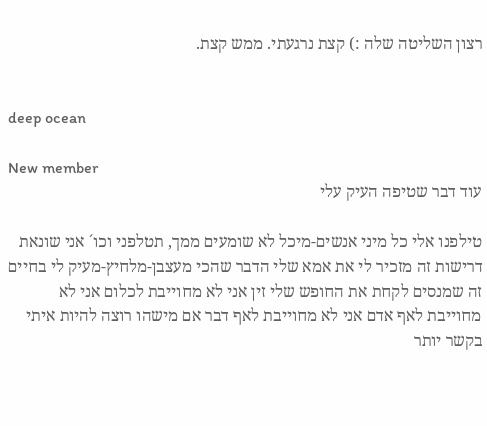רצון השליטה שלה :) קצת נרגעתי. ממש קצת.


deep ocean

New member
עוד דבר שטיפה העיק עלי

טילפנו אלי כל מיני אנשים-מיכל לא שומעים ממך, תטלפני וכו´ אני שונאת דרישות זה מזכיר לי את אמא שלי הדבר שהכי מעצבן-מלחיץ-מעיק לי בחיים זה שמנסים לקחת את החופש שלי זין אני לא מחוייבת לכלום אני לא מחוייבת לאף אדם אני לא מחוייבת לאף דבר אם מישהו רוצה להיות איתי בקשר יותר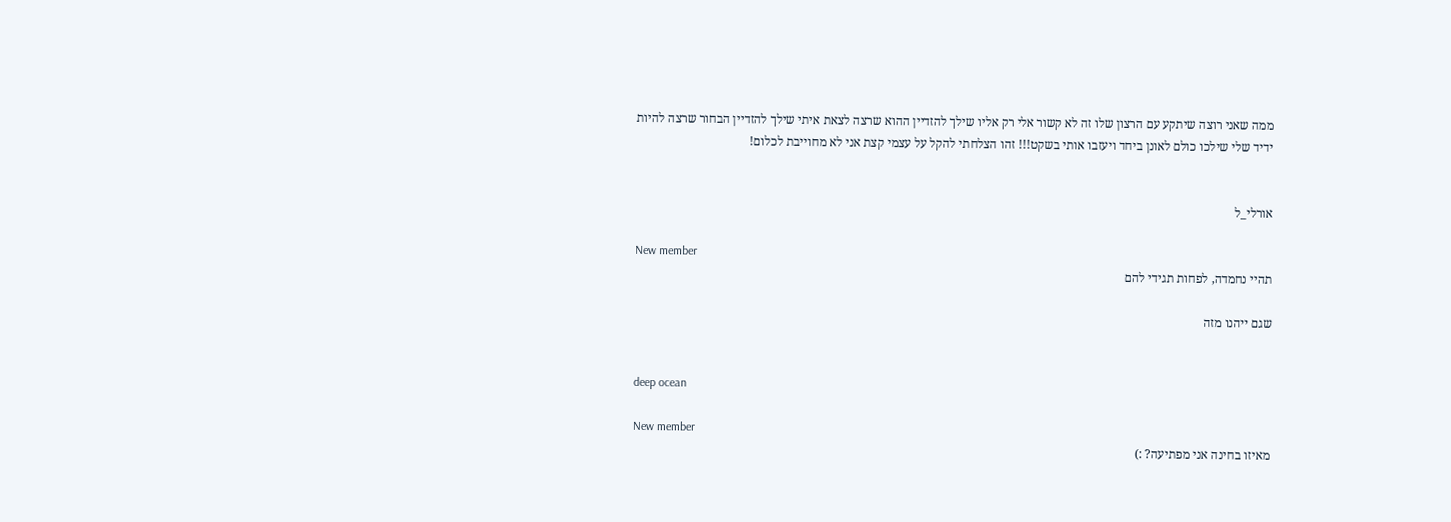ממה שאני רוצה שיתקע עם הרצון שלו זה לא קשור אלי רק אליו שילך להזדיין ההוא שרצה לצאת איתי שילך להזדיין הבחור שרצה להיות ידיד שלי שילכו כולם לאונן ביחד ויעזבו אותי בשקט!!! זהו הצלחתי להקל על עצמי קצת אני לא מחוייבת לכלום!


אורלי_ל

New member
תהיי נחמדה, לפחות תגידי להם

שגם ייהנו מזה


deep ocean

New member
מאיזו בחינה אני מפתיעה? :)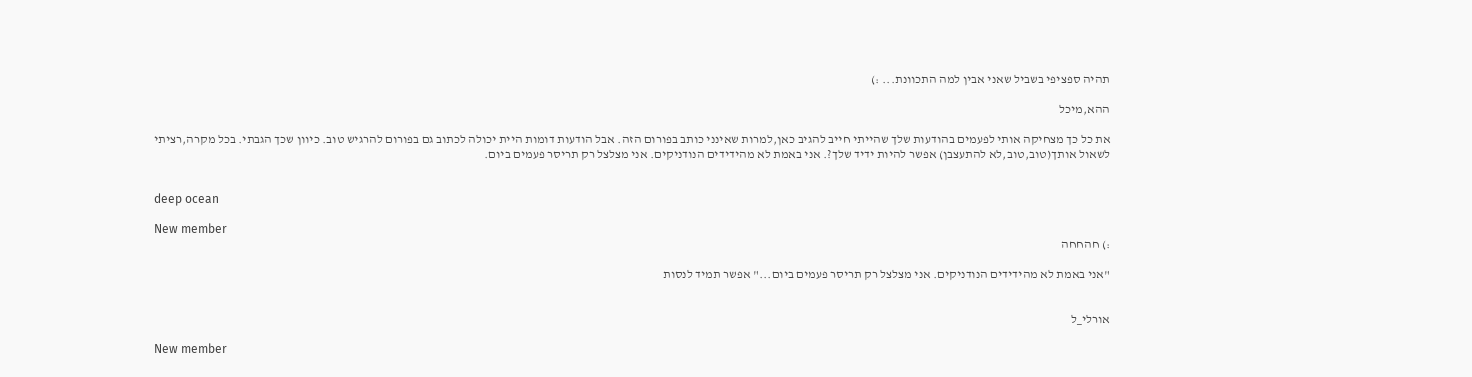תהיה ספציפי בשביל שאני אבין למה התכוונת... :)

ההא,מיכל

את כל כך מצחיקה אותי לפעמים בהודעות שלך שהייתי חייב להגיב כאן,למרות שאינני כותב בפורום הזה. אבל הודעות דומות היית יכולה לכתוב גם בפורום להרגיש טוב. כיוון שכך הגבתי. בכל מקרה,רציתי לשאול אותך(טוב,טוב,לא להתעצבן) אפשר להיות ידיד שלך?. אני באמת לא מהידידים הנודניקים. אני מצלצל רק תריסר פעמים ביום.


deep ocean

New member
:) חהחחה

"אני באמת לא מהידידים הנודניקים. אני מצלצל רק תריסר פעמים ביום..." אפשר תמיד לנסות


אורלי_ל

New member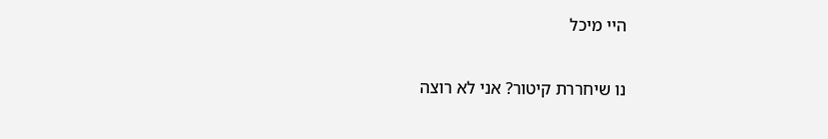היי מיכל

נו שיחררת קיטור? אני לא רוצה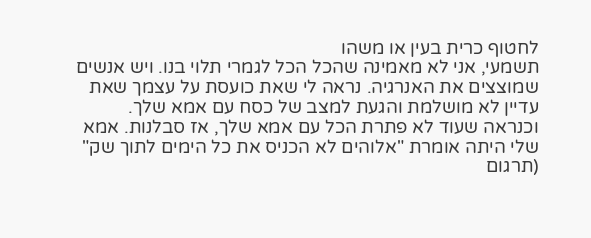לחטוף כרית בעין או משהו
תשמעי, אני לא מאמינה שהכל הכל לגמרי תלוי בנו. ויש אנשים שמוצצים את האנרגיה. נראה לי שאת כועסת על עצמך שאת עדיין לא מושלמת והגעת למצב של כסח עם אמא שלך. וכנראה שעוד לא פתרת הכל עם אמא שלך, אז סבלנות. אמא שלי היתה אומרת "אלוהים לא הכניס את כל הימים לתוך שק" (תרגום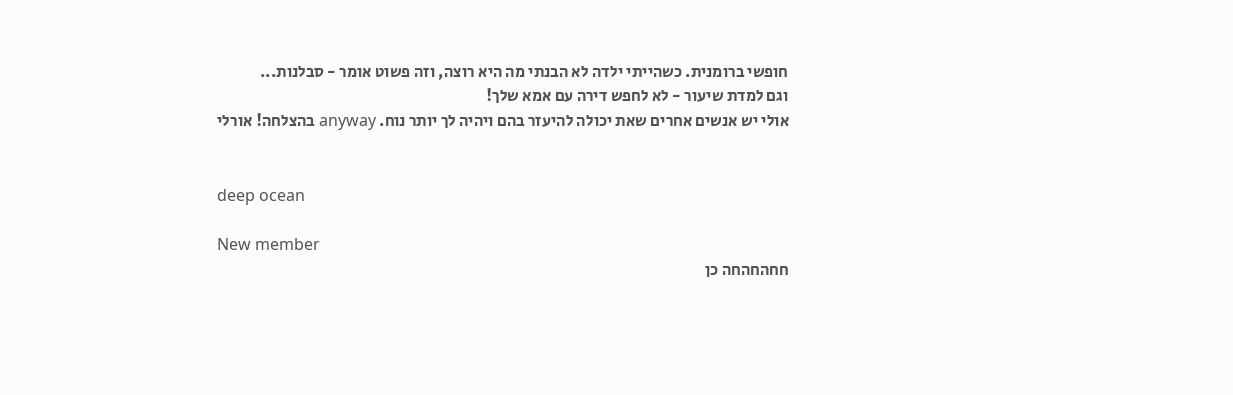חופשי ברומנית. כשהייתי ילדה לא הבנתי מה היא רוצה, וזה פשוט אומר - סבלנות...
וגם למדת שיעור - לא לחפש דירה עם אמא שלך!
אולי יש אנשים אחרים שאת יכולה להיעזר בהם ויהיה לך יותר נוח. anyway בהצלחה! אורלי


deep ocean

New member
חחהחהחה כן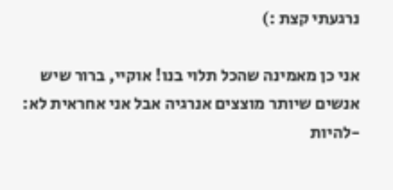נרגעתי קצת :)

אני כן מאמינה שהכל תלוי בנו! אוקיי, ברור שיש אנשים שיותר מוצצים אנרגיה אבל אני אחראית לא: -להיות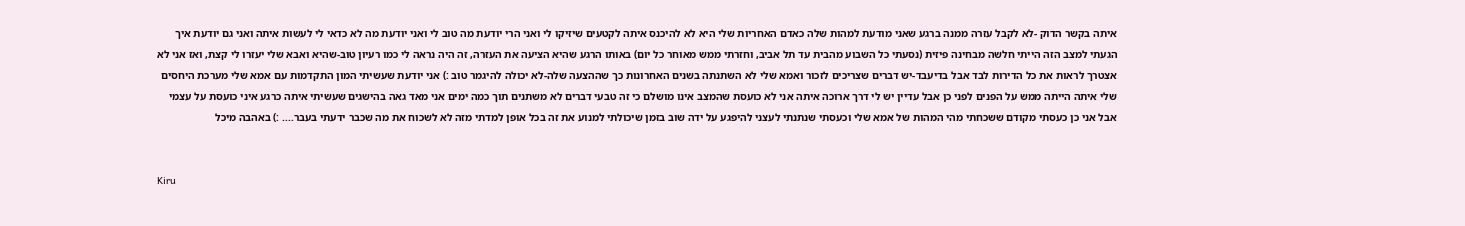איתה בקשר הדוק -לא לקבל עזרה ממנה ברגע שאני מודעת למהות שלה כאדם האחריות שלי היא לא להיכנס איתה לקטעים שיזיקו לי ואני הרי יודעת מה טוב לי ואני יודעת מה לא כדאי לי לעשות איתה ואני גם יודעת איך הגעתי למצב הזה הייתי חלשה מבחינה פיזית (נסעתי כל השבוע מהבית עד תל אביב, וחזרתי ממש מאוחר כל יום) באותו הרגע שהיא הציעה את העזרה, זה היה נראה לי כמו רעיון טוב-שהיא ואבא שלי יעזרו לי קצת, ואז אני לא אצטרך לראות את כל הדירות לבד אבל בדיעבד-יש דברים שצריכים לזכור ואמא שלי לא השתנתה בשנים האחרונות כך שההצעה שלה-לא יכולה להיגמר טוב :) אני יודעת שעשיתי המון התקדמות עם אמא שלי מערכת היחסים שלי איתה הייתה ממש על הפנים לפני כן אבל עדיין יש לי דרך ארוכה איתה אני לא כועסת שהמצב אינו מושלם כי זה טבעי דברים לא משתנים תוך כמה ימים אני מאד גאה בהישגים שעשיתי איתה כרגע איני כועסת על עצמי אבל אני כן כעסתי מקודם ששכחתי מהי המהות של אמא שלי וכעסתי שנתנתי לעצני להיפגע על ידה שוב בזמן שיכולתי למנוע את זה בכל אופן למדתי מזה לא לשכוח את מה שכבר ידעתי בעבר.... :) באהבה מיכל


Kiru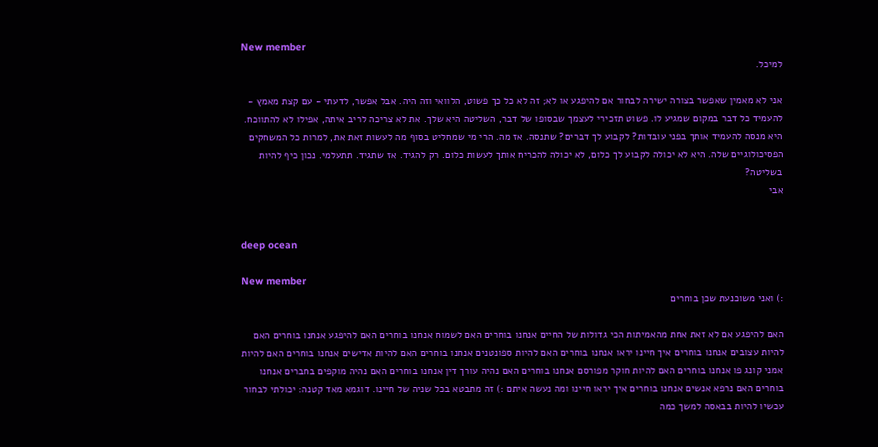New member
למיכל.

אני לא מאמין שאפשר בצורה ישירה לבחור אם להיפגע או לא; זה לא כל כך פשוט, הלוואי וזה היה. אבל אפשר, לדעתי - עם קצת מאמץ - להעמיד כל דבר במקום שמגיע לו. פשוט תזכירי לעצמך שבסופו של דבר, השליטה היא שלך. את לא צריכה לריב איתה, אפילו לא להתווכח. היא מנסה להעמיד אותך בפני עובדות? לקבוע לך דברים? שתנסה. אז מה. הרי מי שמחליט בסוף מה לעשות זאת את, למרות כל המשחקים הפסיכולוגיים שלה. היא לא יכולה לקבוע לך כלום, לא יכולה להכריח אותך לעשות כלום. רק להגיד. אז שתגיד. תתעלמי. נכון כיף להיות בשליטה?
אבי


deep ocean

New member
:) ואני משוכנעת שכן בוחרים

האם להיפגע אם לא זאת אחת מהאמיתות הכי גדולות של החיים אנחנו בוחרים האם לשמוח אנחנו בוחרים האם להיפגע אנחנו בוחרים האם להיות עצובים אנחנו בוחרים איך חיינו יראו אנחנו בוחרים האם להיות ספונטנים אנחנו בוחרים האם להיות אדישים אנחנו בוחרים האם להיות אמני קונג פו אנחנו בוחרים האם להיות חוקר מפורסם אנחנו בוחרים האם נהיה עורך דין אנחנו בוחרים האם נהיה מוקפים בחברים אנחנו בוחרים האם נרפא אנשים אנחנו בוחרים איך יראו חיינו ומה נעשה איתם :) זה מתבטא בכל שניה של חיינו. דוגמא מאד קטנה: יכולתי לבחור עכשיו להיות בבאסה למשך כמה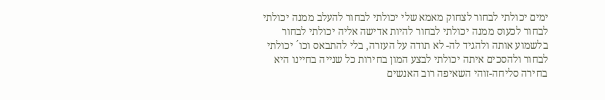ימים יכולתי לבחור לצחוק מאמא שלי יכולתי לבחור להעלב ממנה יכולתי לבחור לכעוס ממנה יכולתי לבחור להיות אדישה אליה יכולתי לבחור בלשמוע אותה ולהגיד לה- לא תודה על העזרה, בלי להתבאס וכו´ יכולתי לבחור ולהסכים איתה יכולתי לבצע המון בחירות כל שנייה בחיינו היא בחירה סליחה-זוהי השאיפה רוב האנשים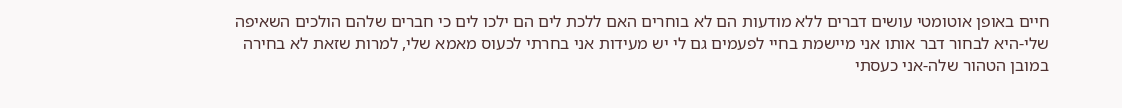חיים באופן אוטומטי עושים דברים ללא מודעות הם לא בוחרים האם ללכת לים הם ילכו לים כי חברים שלהם הולכים השאיפה שלי-היא לבחור דבר אותו אני מיישמת בחיי לפעמים גם לי יש מעידות אני בחרתי לכעוס מאמא שלי, למרות שזאת לא בחירה במובן הטהור שלה-אני כעסתי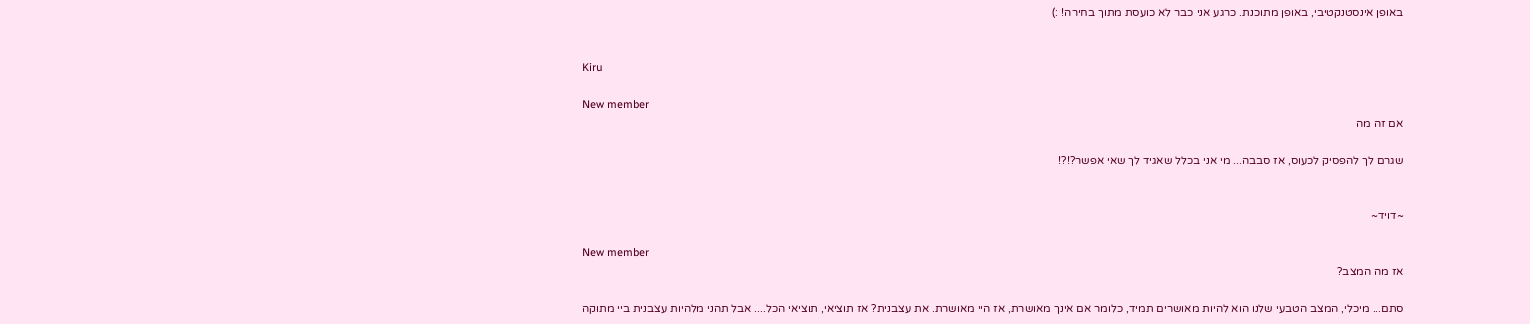באופן אינסטנקטיבי, באופן מתוכנת. כרגע אני כבר לא כועסת מתוך בחירה! :)


Kiru

New member
אם זה מה

שגרם לך להפסיק לכעוס, אז סבבה... מי אני בכלל שאגיד לך שאי אפשר?!?!


~דויד~

New member
אז מה המצב?

סתם... מיכלי, המצב הטבעי שלנו הוא להיות מאושרים תמיד, כלומר אם אינך מאושרת, אז היי מאושרת. את עצבנית? אז תוציאי, תוציאי הכל.... אבל תהני מלהיות עצבנית ביי מתוקה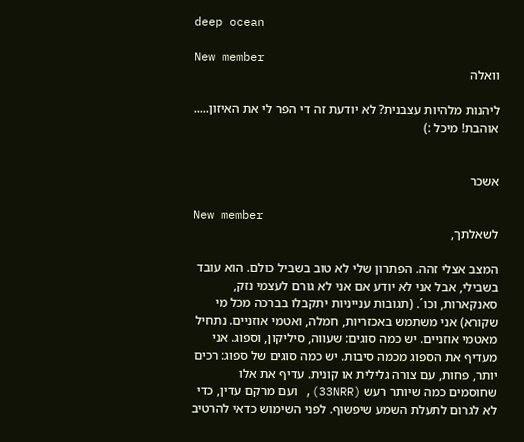deep ocean

New member
וואלה

ליהנות מלהיות עצבנית? לא יודעת זה די הפר לי את האיזון..... אוהבת! מיכל :)


אשכר

New member
לשאלתך,

המצב אצלי זהה. הפתרון שלי לא טוב בשביל כולם. הוא עובד בשבילי, אבל אני לא יודע אם אני לא גורם לעצמי נזק, סאנקארות, וכו´. (תגובות ענייניות יתקבלו בברכה מכל מי שקורא) אני משתמש באכזריות, חמלה, ואטמי אוזניים. נתחיל מאטמי אוזניים. יש כמה סוגים: שעווה, סיליקון, וספוג. אני מעדיף את הספוג מכמה סיבות. יש כמה סוגים של ספוג: רכים יותר, פחות, עם צורה גלילית או קונית. עדיף את אלו שחוסמים כמה שיותר רעש (33NRR), ועם מרקם עדין, כדי לא לגרום לתעלת השמע שיפשוף. לפני השימוש כדאי להרטיב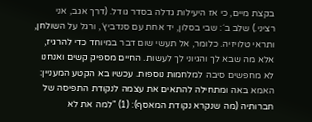בקצת מיים, כי אז היעילות גדלה בסדר גודל. (דרך אגב, אני רציני.) שלב ב´: שבי בסלון, יד אחת עם סנדביץ´, ורגל על השולחן, ותראי טלויזיה. כלומר, אל תעשי שום דבר במיוחד כדי להרגיז, אלא מה שבא לך והגיוני לך לעשות. החיים מספיק קשים ואנחנו לא מחפשים סיבה למלחמות נוספות. עכשיו בא הקטע המעניין: האמא באה ומתחילה להתאים את עצמה לנקודת התפיסה של חברותיה (מה שנקרא נקודת המאסף): (1) "למה את לא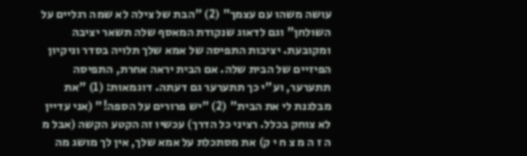עושה משהו עם עצמך" (2) "הבת של צילה לא שמה רגליים על השולחן" וגם לדאוג שנקודת המאסף שלה תשאר יציבה ומקובעת. יציבות התפיסה של אמא שלך תלויה בסדר וניקיון הפיזיים של הבית שלה. אם הבית יראה אחרת, התפיסה תתערער, וע"י כך תתערער גם דעתה. דוגמאות: (1) "את מבלגנת לי את הבית" (2) "יש פרורים על הספה!" (אני עדיין לא צוחק בכלל. רציני כל הדרך) עכשיו זה הקטע הקשה (אבל מ ה ז ה מ צ ח י ק) את מסתכלת על אמא שלך, אין לך מושג מה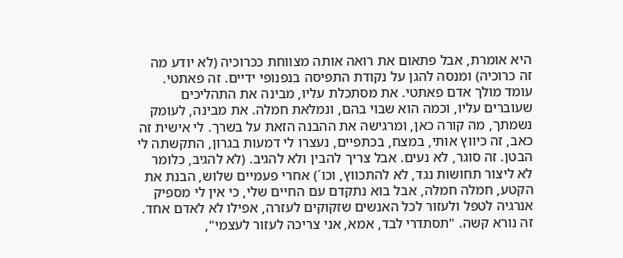היא אומרת, אבל פתאום את רואה אותה מצווחת ככרוכיה (לא יודע מה זה כרוכיה) ומנסה להגן על נקודת התפיסה בנפנופי ידיים. זה פאתטי. עומד מולך אדם פאתטי. את מסתכלת עליו, מבינה את התהליכים שעוברים עליו, וכמה הוא שבוי בהם, ונמלאת חמלה. את מבינה, לעומק נשמתך, מה קורה כאן, ומרגישה את ההבנה הזאת על בשרך. לי אישית זה כאב, זה כיווץ אותי, במצח, בכתפיים, נעצרו לי דמעות בגרון, התקשתה לי הבטן. זה סוגר, לא נעים. אבל צריך להבין ולא להגיב. (לא להגיב, כלומר לא ליצור תחושות נגד, לא להתכווץ, וכו´) אחרי פעמיים שלוש, הבנת את הקטע, חמלה חמלה, אבל בוא נתקדם עם החיים שלי, כי אין לי מספיק אנרגיה לטפל ולעזור לכל האנשים שזקוקים לעזרה, אפילו לא לאדם אחד. זה נורא קשה. "תסתדרי לבד, אמא, אני צריכה לעזור לעצמי",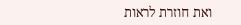ואת חוזרת לראות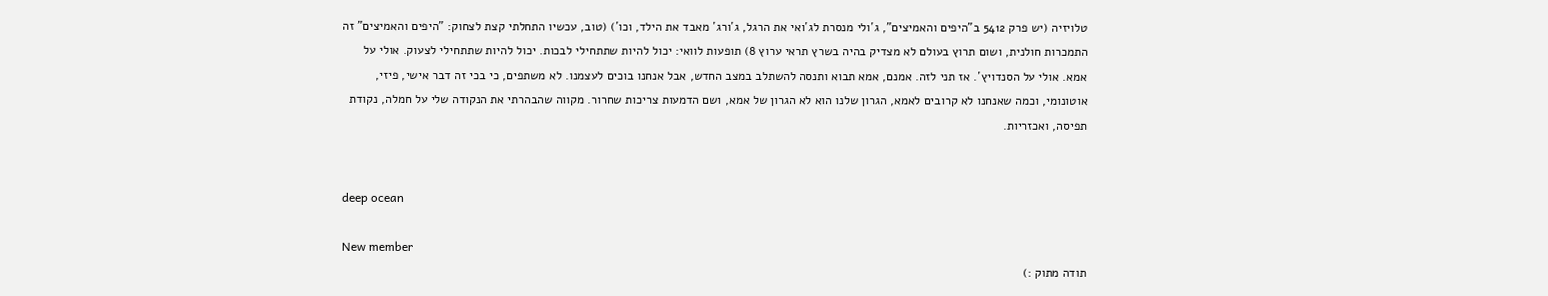טלויזיה (יש פרק 5412 ב"היפים והאמיצים", ג´ולי מנסרת לג´ואי את הרגל, ג´ורג´ מאבד את הילד, וכו´) (טוב, עכשיו התחלתי קצת לצחוק: "היפים והאמיצים" זה התמכרות חולנית, ושום תרוץ בעולם לא מצדיק בהיה בשרץ תראי ערוץ 8) תופעות לוואי: יכול להיות שתתחילי לבכות. יכול להיות שתתחילי לצעוק. אולי על אמא. אולי על הסנדויץ´. אז תני לזה. אמנם, אמא תבוא ותנסה להשתלב במצב החדש, אבל אנחנו בוכים לעצמנו. לא משתפים, כי בכי זה דבר אישי, פיזי, אוטונומי, וכמה שאנחנו לא קרובים לאמא, הגרון שלנו הוא לא הגרון של אמא, ושם הדמעות צריכות שחרור. מקווה שהבהרתי את הנקודה שלי על חמלה, נקודת תפיסה, ואכזריות.


deep ocean

New member
תודה מתוק :)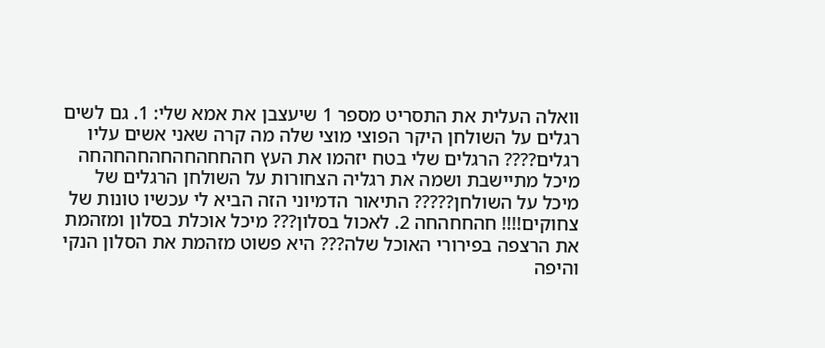וואלה העלית את התסריט מספר 1 שיעצבן את אמא שלי: 1. גם לשים רגלים על השולחן היקר הפוצי מוצי שלה מה קרה שאני אשים עליו רגלים???? הרגלים שלי בטח יזהמו את העץ חהחחהחהחהחהחהחה
מיכל מתיישבת ושמה את רגליה הצחורות על השולחן הרגלים של מיכל על השולחן????? התיאור הדמיוני הזה הביא לי עכשיו טונות של צחוקים!!!! חהחחהחה 2. לאכול בסלון??? מיכל אוכלת בסלון ומזהמת את הרצפה בפירורי האוכל שלה??? היא פשוט מזהמת את הסלון הנקי והיפה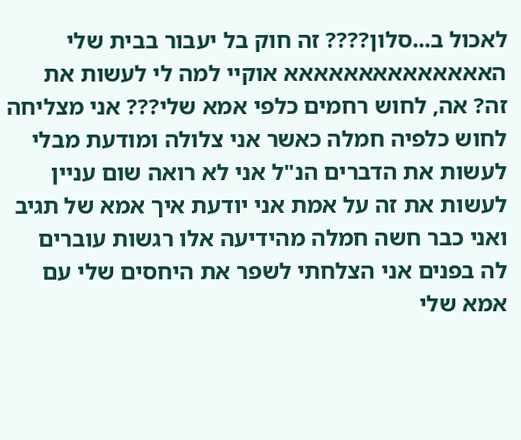לאכול ב...סלון???? זה חוק בל יעבור בבית שלי האאאאאאאאאאאאאא אוקיי למה לי לעשות את זה? אה, לחוש רחמים כלפי אמא שלי??? אני מצליחה לחוש כלפיה חמלה כאשר אני צלולה ומודעת מבלי לעשות את הדברים הנ"ל אני לא רואה שום עניין לעשות את זה על אמת אני יודעת איך אמא של תגיב ואני כבר חשה חמלה מהידיעה אלו רגשות עוברים לה בפנים אני הצלחתי לשפר את היחסים שלי עם אמא שלי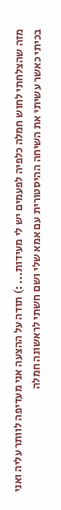מזה שהצלחתי לחוש חמלה כלפיה לפעמים יש לי מעידות... :) תודה על ההצעה אני מעדיפה לוותר עליה ואני בכיתי כאשר עשיתי את השיחה ההיסטורית עם אמא שלי ושם חשתי לראשונה חמלה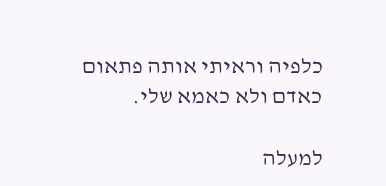כלפיה וראיתי אותה פתאום כאדם ולא כאמא שלי.

למעלה